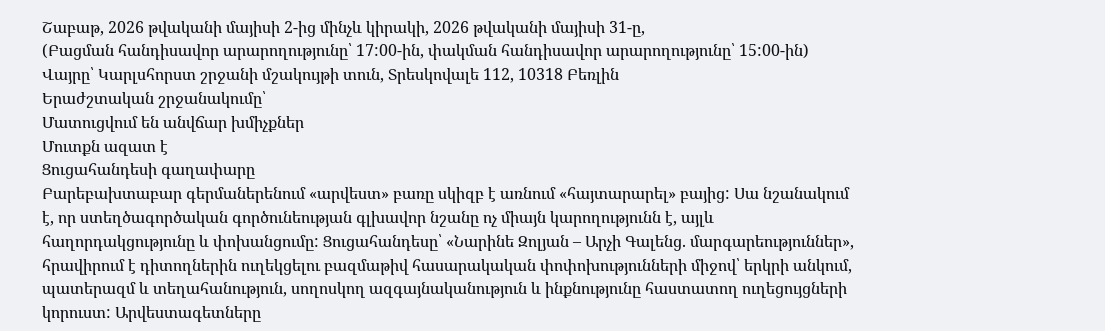Շաբաթ, 2026 թվականի մայիսի 2-ից մինչև կիրակի, 2026 թվականի մայիսի 31-ը,
(Բացման հանդիսավոր արարողությունը՝ 17:00-ին, փակման հանդիսավոր արարողությունը՝ 15:00-ին)
Վայրը՝ Կարլսհորստ շրջանի մշակույթի տուն, Տրեսկովալե 112, 10318 Բեռլին
Երաժշտական շրջանակումը՝
Մատուցվում են անվճար խմիչքներ
Մուտքն ազատ է
Ցուցահանդեսի գաղափարը
Բարեբախտաբար գերմաներենում «արվեստ» բառը սկիզբ է առնում «հայտարարել» բայից: Սա նշանակում է, որ ստեղծագործական գործունեության գլխավոր նշանը ոչ միայն կարողությունն է, այլև հաղորդակցությունը և փոխանցումը: Ցուցահանդեսը՝ «Նարինե Զոլյան – Արչի Գալենց. մարգարեություններ», հրավիրում է դիտողներին ուղեկցելու բազմաթիվ հասարակական փոփոխությունների միջով՝ երկրի անկում, պատերազմ և տեղահանություն, սողոսկող ազգայնականություն և ինքնությունը հաստատող ուղեցույցների կորուստ: Արվեստագետները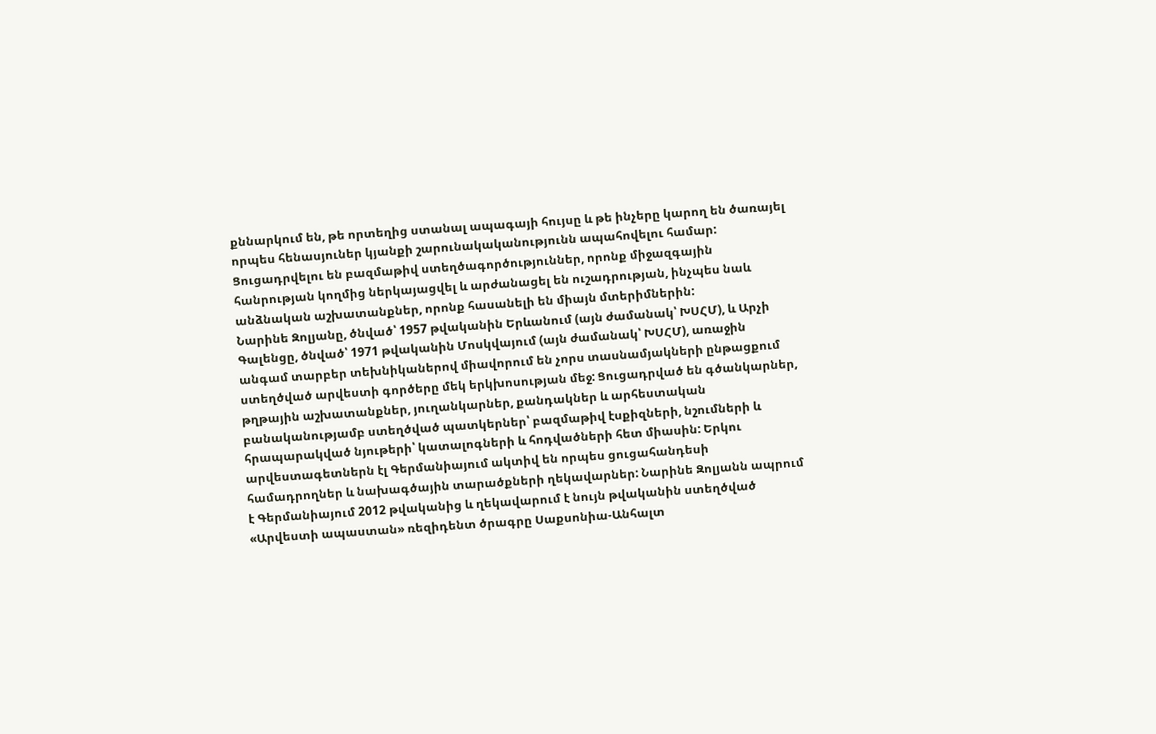քննարկում են, թե որտեղից ստանալ ապագայի հույսը և թե ինչերը կարող են ծառայել որպես հենասյուներ կյանքի շարունակականությունն ապահովելու համար: Ցուցադրվելու են բազմաթիվ ստեղծագործություններ, որոնք միջազգային հանրության կողմից ներկայացվել և արժանացել են ուշադրության, ինչպես նաև անձնական աշխատանքներ, որոնք հասանելի են միայն մտերիմներին:
Նարինե Զոլյանը, ծնված՝ 1957 թվականին Երևանում (այն ժամանակ՝ ԽՍՀՄ), և Արչի Գալենցը, ծնված՝ 1971 թվականին Մոսկվայում (այն ժամանակ՝ ԽՍՀՄ), առաջին անգամ տարբեր տեխնիկաներով միավորում են չորս տասնամյակների ընթացքում ստեղծված արվեստի գործերը մեկ երկխոսության մեջ: Ցուցադրված են գծանկարներ, թղթային աշխատանքներ, յուղանկարներ, քանդակներ և արհեստական բանականությամբ ստեղծված պատկերներ՝ բազմաթիվ էսքիզների, նշումների և հրապարակված նյութերի՝ կատալոգների և հոդվածների հետ միասին: Երկու արվեստագետներն էլ Գերմանիայում ակտիվ են որպես ցուցահանդեսի համադրողներ և նախագծային տարածքների ղեկավարներ: Նարինե Զոլյանն ապրում է Գերմանիայում 2012 թվականից և ղեկավարում է նույն թվականին ստեղծված «Արվեստի ապաստան» ռեզիդենտ ծրագրը Սաքսոնիա-Անհալտ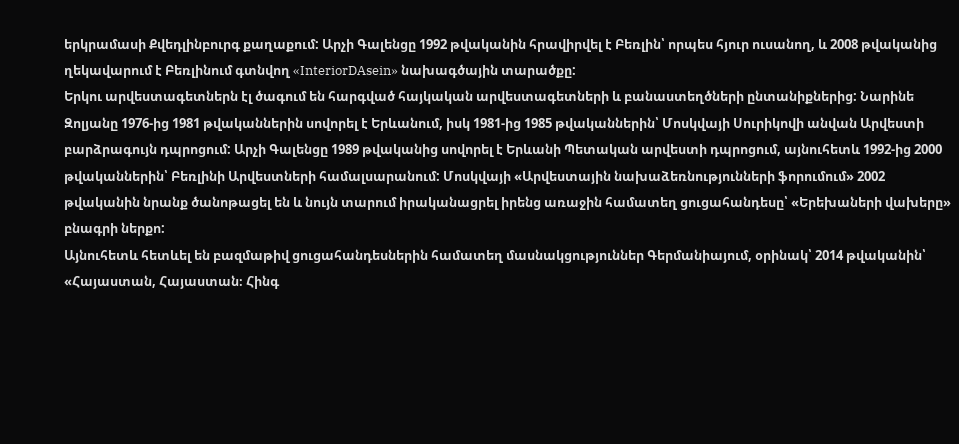երկրամասի Քվեդլինբուրգ քաղաքում: Արչի Գալենցը 1992 թվականին հրավիրվել է Բեռլին՝ որպես հյուր ուսանող, և 2008 թվականից ղեկավարում է Բեռլինում գտնվող «InteriorDAsein» նախագծային տարածքը:
Երկու արվեստագետներն էլ ծագում են հարգված հայկական արվեստագետների և բանաստեղծների ընտանիքներից: Նարինե Զոլյանը 1976-ից 1981 թվականներին սովորել է Երևանում, իսկ 1981-ից 1985 թվականներին՝ Մոսկվայի Սուրիկովի անվան Արվեստի բարձրագույն դպրոցում: Արչի Գալենցը 1989 թվականից սովորել է Երևանի Պետական արվեստի դպրոցում, այնուհետև 1992-ից 2000 թվականներին՝ Բեռլինի Արվեստների համալսարանում: Մոսկվայի «Արվեստային նախաձեռնությունների ֆորումում» 2002 թվականին նրանք ծանոթացել են և նույն տարում իրականացրել իրենց առաջին համատեղ ցուցահանդեսը՝ «Երեխաների վախերը» բնագրի ներքո:
Այնուհետև հետևել են բազմաթիվ ցուցահանդեսներին համատեղ մասնակցություններ Գերմանիայում, օրինակ՝ 2014 թվականին՝ «Հայաստան, Հայաստան։ Հինգ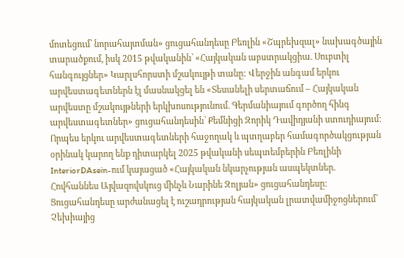մոտեցում՝ նորահայտման» ցուցահանդեսը Բեռլին «Շպրեխզալ» նախագծային տարածքում, իսկ 2015 թվականին՝ «Հայկական աբստրակցիա. Սուբտիլ հանգույցներ» Կարլսհորստի մշակույթի տանը: Վերջին անգամ երկու արվեստագետներն էլ մասնակցել են «Տեսանելի սերտաճում – Հայկական արվեստը մշակույթների երկխոսությունում. Գերմանիայում գործող հինգ արվեստագետներ» ցուցահանդեսին՝ Քեմնիցի Զորիկ Դավիդյանի ստուդիայում:
Որպես երկու արվեստագետների հաջողակ և պտղաբեր համագործակցության օրինակ կարող ենք դիտարկել 2025 թվականի սեպտեմբերին Բեռլինի InteriorDAsein-ում կայացած «Հայկական նկարչության ասպեկտներ. Հովհաննես Այվազովսկուց մինչև Նարինե Զոլյան» ցուցահանդեսը: Ցուցահանդեսը արժանացել է ուշադրության հայկական լրատվամիջոցներում՝ Չեխիայից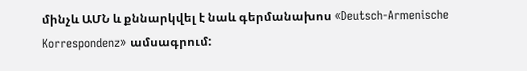մինչև ԱՄՆ և քննարկվել է նաև գերմանախոս «Deutsch-Armenische Korrespondenz» ամսագրում: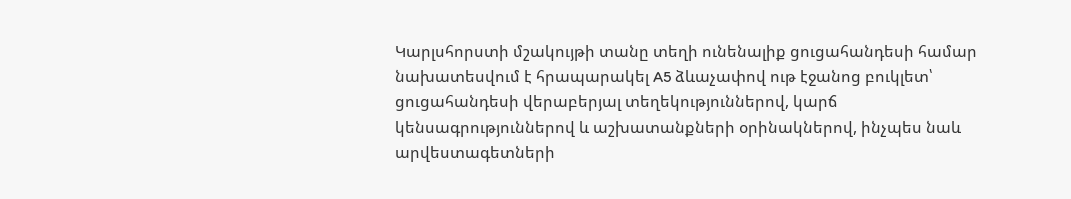Կարլսհորստի մշակույթի տանը տեղի ունենալիք ցուցահանդեսի համար նախատեսվում է հրապարակել A5 ձևաչափով ութ էջանոց բուկլետ՝ ցուցահանդեսի վերաբերյալ տեղեկություններով, կարճ կենսագրություններով և աշխատանքների օրինակներով, ինչպես նաև արվեստագետների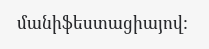մանիֆեստացիայով: